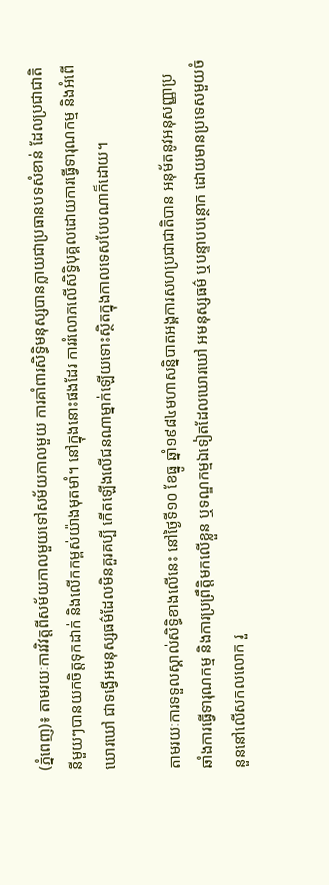(ភ្នំពេញ)៖ តាមរយៈការវិវត្តពីសម័យកាលមួយទៅសម័យកាលមួយ ការគាំពារសិទ្ធិមនុស្សបានក្លាយជាប្រធានបទសំខាន់ ដែលប្រជាជាតិនីមួយៗបានយកចិត្តទុកដាក់ និងលើកកម្ពស់យ៉ាងមុតមាំ។ នៅក្នុងនោះផងដែរ ការរំលោភលើសិទ្ធិបុគ្គលដោយការធ្វើទារុណកម្ម និងអំពើឃោរឃៅ ជាទង្វើអមនុស្សធម៌ដែលមិនគួរគប្បី កើតឡើងលើជនណាម្នាក់ឡើយទោះស្ថិតក្នុងកាលទេសបែបណាក៏ដោយ។

តាមរយៈការទទួលស្គាល់សិទិ្ធខាងលើនេះ នៅថ្ងៃទី១០ ខែធ្នូ ឆ្នាំ១៩៨៤មហាសន្និបាតអង្គការសហប្រជាជាតិបាន អនុម័តនូវអនុសញ្ញាប្រឆាំងការធ្វើទារុណកម្ម និងការប្រព្រឹត្តិមកលើខ្លួន ឬទណ្ឌកម្មឯទៀតដែលឃោរឃៅ អមនុស្សធម៌ ឬបន្ទាបបន្ថោក ដោយមានប្រទេសមួយចំនួននៅលើសកលលោក រួ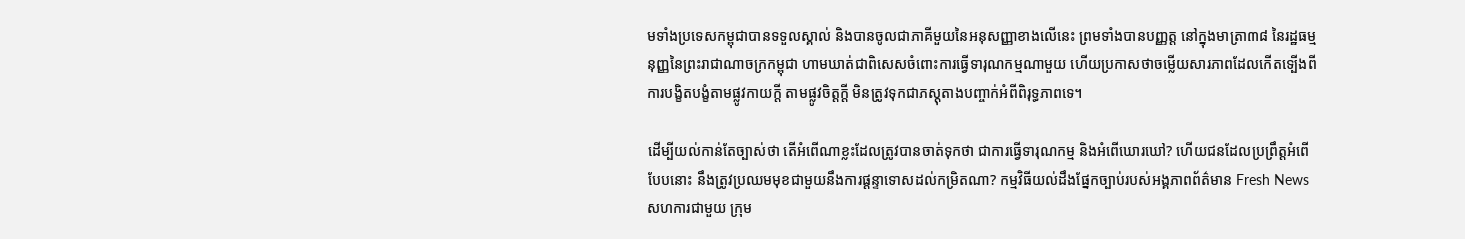មទាំងប្រទេសកម្ពុជាបានទទួលស្គាល់ និងបានចូលជាភាគីមួយនៃអនុសញ្ញាខាងលើនេះ ព្រមទាំងបានបញ្ញត្ត នៅក្នុងមាត្រា៣៨ នៃរដ្ឋធម្មនុញ្ញនៃព្រះរាជាណាចក្រកម្ពុជា ហាមឃាត់ជាពិសេសចំពោះការធ្វើទារុណកម្មណាមួយ ហើយប្រកាសថាចម្លើយសារភាពដែលកើតទ្បើងពីការបង្ខិតបង្ខំតាមផ្លូវកាយក្តី តាមផ្លូវចិត្តក្តី មិនត្រូវទុកជាភស្តុតាងបញ្ចាក់អំពីពិរុទ្ធភាពទេ។

ដើម្បីយល់កាន់តែច្បាស់ថា តើអំពើណាខ្លះដែលត្រូវបានចាត់ទុកថា ជាការធ្វើទារុណកម្ម និងអំពើឃោរឃៅ? ហើយជនដែលប្រព្រឹត្តអំពើបែបនោះ នឹងត្រូវប្រឈមមុខជាមួយនឹងការផ្ដន្ទាទោសដល់កម្រិតណា? កម្មវិធីយល់ដឹងផ្នែកច្បាប់របស់អង្គភាពព័ត៌មាន Fresh News សហការជាមួយ ក្រុម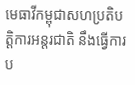មេធាវីកម្ពុជាសហប្រតិបត្តិការអន្តរជាតិ នឹងធ្វើការប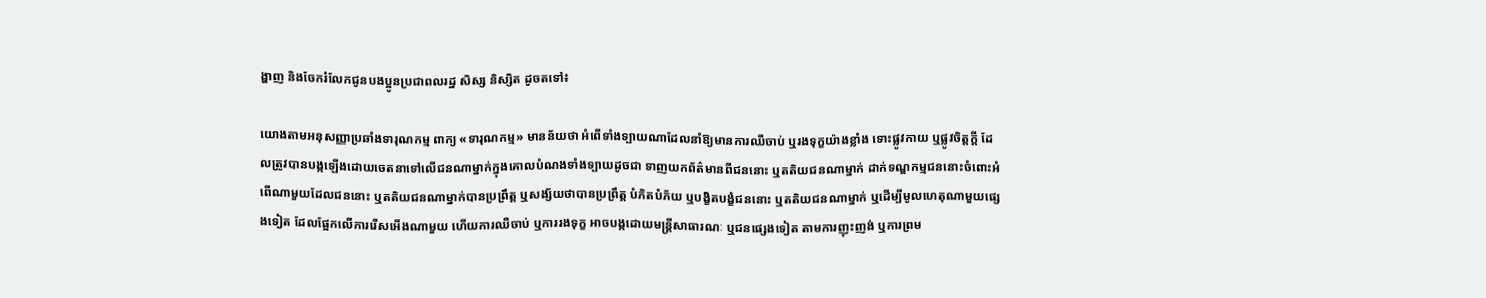ង្ហាញ និងចែករំលែកជូនបងប្អូនប្រជាពលរដ្ឋ សិស្ស និស្សិត ដូចតទៅ៖

យោងតាមអនុសញ្ញាប្រឆាំងទារុណកម្ម ពាក្យ «ទារុណកម្ម» មានន័យថា អំពើទាំងទ្បាយណាដែលនាំឱ្យមានការឈឺចាប់ ឬរងទុក្ខយ៉ាងខ្លាំង ទោះផ្លូវកាយ ឬផ្លូវចិត្តក្តី ដែលត្រូវបានបង្កឡើងដោយចេតនាទៅលើជនណាម្នាក់ក្នុងគោលបំណងទាំងទ្បាយដូចជា ទាញយកព័ត៌មានពីជននោះ ឬតតិយជនណាម្នាក់ ដាក់ទណ្ឌកម្មជននោះចំពោះអំពើណាមួយដែលជននោះ ឬតតិយជនណាម្នាក់បានប្រព្រឹត្ត ឬសង្ស័យថាបានប្រព្រឹត្ត បំភិតបំភ័យ ឬបង្ខិតបង្ខំជននោះ ឬតតិយជនណាម្នាក់ ឬដើម្បីមូលហេតុណាមួយផ្សេងទៀត ដែលផ្អែកលើការរើសអើងណាមួយ ហើយការឈឺចាប់ ឬការរងទុក្ខ អាចបង្កដោយមន្រ្តីសាធារណៈ ឬជនផ្សេងទៀត តាមការញុះញង់ ឬការព្រម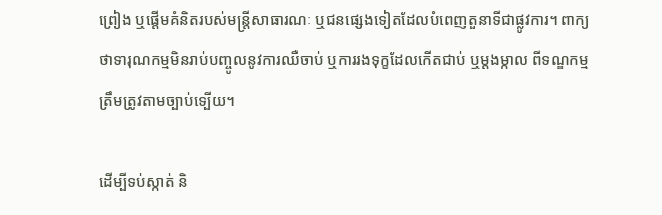ព្រៀង ឬផ្តើមគំនិតរបស់មន្រ្តីសាធារណៈ ឬជនផ្សេងទៀតដែលបំពេញតួនាទីជាផ្លូវការ។ ពាក្យថាទារុណកម្មមិនរាប់បញ្ចូលនូវការឈឺចាប់ ឬការរងទុក្ខដែលកើតជាប់ ឬម្តងម្កាល ពីទណ្ឌកម្មត្រឹមត្រូវតាមច្បាប់ទ្បើយ។

ដើម្បីទប់ស្កាត់ និ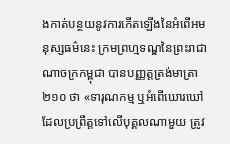ងកាត់បន្ថយនូវការកើតឡើងនៃអំពើអមនុស្សធម៌នេះ ក្រមព្រហ្មទណ្ឌនៃព្រះរាជាណាចក្រកម្ពុជា បានបញ្ញត្តត្រង់មាត្រា ២១០ ថា «ទារុណកម្ម ឬអំពើឃោរឃៅ ដែលប្រព្រឹត្តទៅលើបុគ្គលណាមួយ ត្រូវ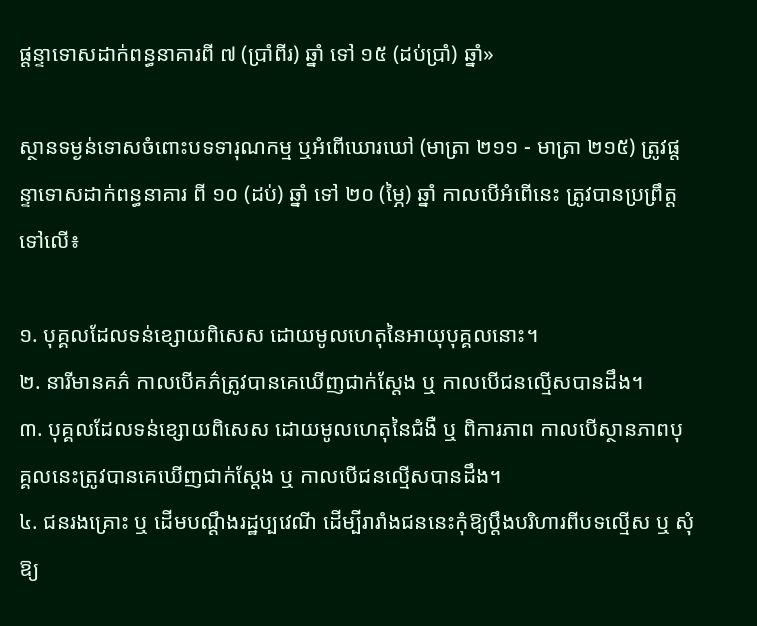ផ្ដន្ទាទោសដាក់ពន្ធនាគារពី ៧ (ប្រាំពីរ) ឆ្នាំ ទៅ ១៥ (ដប់ប្រាំ) ឆ្នាំ»

ស្ថានទម្ងន់ទោសចំពោះបទទារុណកម្ម ឬអំពើឃោរឃៅ (មាត្រា ២១១ - មាត្រា ២១៥) ត្រូវផ្តន្ទាទោសដាក់ពន្ធនាគារ ពី ១០ (ដប់) ឆ្នាំ ទៅ ២០ (ម្ភៃ) ឆ្នាំ កាលបើអំពើនេះ ត្រូវបានប្រព្រឹត្តទៅលើ៖

១. បុគ្គលដែលទន់ខ្សោយពិសេស ដោយមូលហេតុនៃអាយុបុគ្គលនោះ។
២. នារីមានគភ៌ កាលបើគភ៌ត្រូវបានគេឃើញជាក់ស្ដែង ឬ កាលបើជនល្មើសបានដឹង។
៣. បុគ្គលដែលទន់ខ្សោយពិសេស ដោយមូលហេតុនៃជំងឺ ឬ ពិការភាព កាលបើស្ថានភាពបុគ្គលនេះត្រូវបានគេឃើញជាក់ស្ដែង ឬ កាលបើជនល្មើសបានដឹង។
៤. ជនរងគ្រោះ ឬ ដើមបណ្ដឹងរដ្ឋប្បវេណី ដើម្បីរារាំងជននេះកុំឱ្យប្ដឹងបរិហារពីបទល្មើស ឬ សុំឱ្យ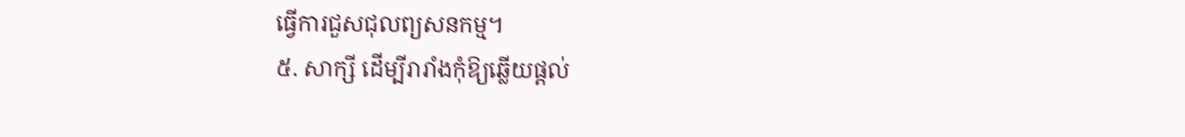ធ្វើការជួសជុលព្យសនកម្ម។
៥. សាក្សី ដើម្បីរារាំងកុំឱ្យឆ្លើយផ្ដល់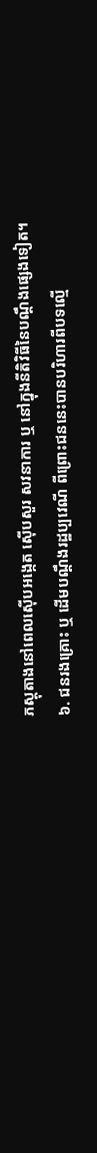ភស្ដុតាងនៅពេលស៊ើបអង្កេត ស៊ើបសួរ សវនាការ ឬ នៅក្នុងនីតិវិធីនៃបណ្ដឹងផ្សេងទៀត។
៦. ជនរងគ្រោះ ឬ ដើមបណ្ដឹងរដ្ឋប្បវេណី ពីព្រោះជននេះបានបរិហារពីបទល្មើ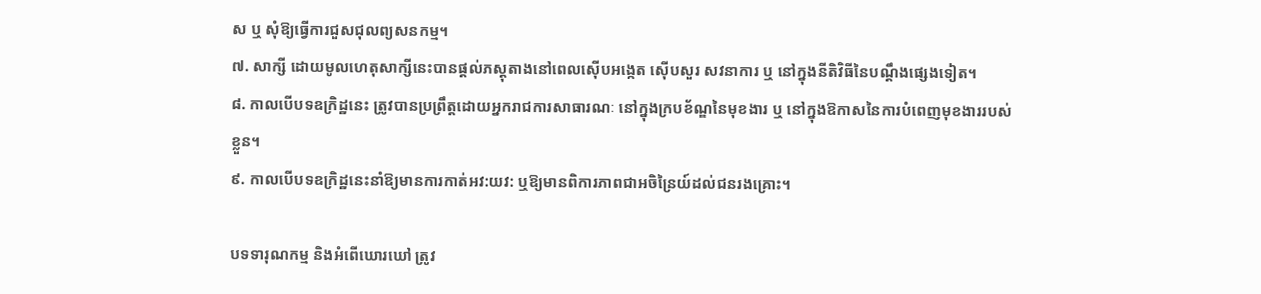ស ឬ សុំឱ្យធ្វើការជួសជុលព្យសនកម្ម។
៧. សាក្សី ដោយមូលហេតុសាក្សីនេះបានផ្ដល់ភស្ដុតាងនៅពេលស៊ើបអង្កេត ស៊ើបសួរ សវនាការ ឬ នៅក្នុងនីតិវិធីនៃបណ្ដឹងផ្សេងទៀត។
៨. កាលបើបទឧក្រិដ្ឋនេះ ត្រូវបានប្រព្រឹត្តដោយអ្នករាជការសាធារណៈ នៅក្នុងក្របខ័ណ្ឌនៃមុខងារ ឬ នៅក្នុងឱកាសនៃការបំពេញមុខងាររបស់ខ្លួន។
៩. កាលបើបទឧក្រិដ្ឋនេះនាំឱ្យមានការកាត់អវ:យវ: ឬឱ្យមានពិការភាពជាអចិន្រៃយ៍ដល់ជនរងគ្រោះ។

បទទារុណកម្ម និងអំពើឃោរឃៅ ត្រូវ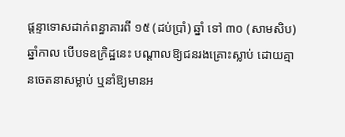ផ្តន្ទាទោសដាក់ពន្ធាគារពី ១៥ (ដប់ប្រាំ) ឆ្នាំ ទៅ ៣០ (សាមសិប) ឆ្នាំកាល បើបទឧក្រិដ្ឋនេះ បណ្ដាលឱ្យជនរងគ្រោះស្លាប់ ដោយគ្មានចេតនាសម្លាប់ ឬនាំឱ្យមានអ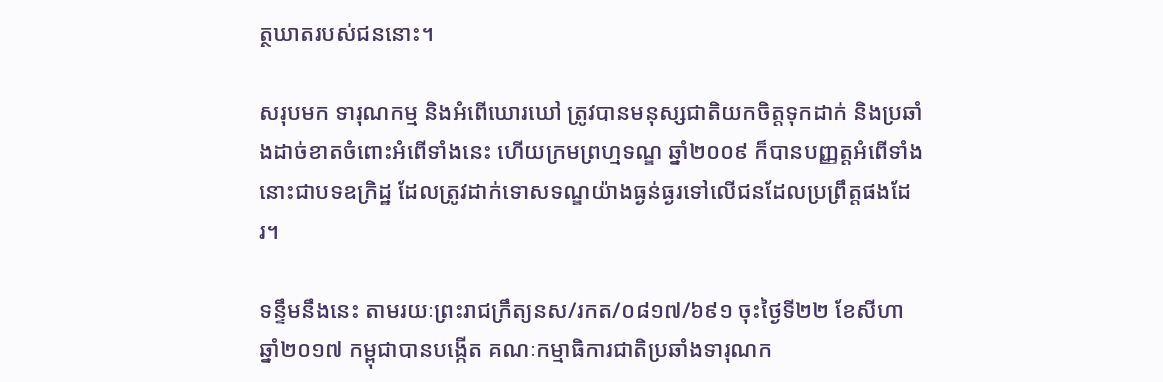ត្ថឃាតរបស់ជននោះ។

សរុបមក ទារុណកម្ម និងអំពើឃោរឃៅ ត្រូវបានមនុស្សជាតិយកចិត្តទុកដាក់ និងប្រឆាំងដាច់ខាតចំពោះអំពើទាំងនេះ ហើយក្រមព្រហ្មទណ្ឌ ឆ្នាំ២០០៩ ក៏បានបញ្ញត្តអំពើទាំងនោះជាបទឧក្រិដ្ឋ ដែលត្រូវដាក់ទោសទណ្ឌយ៉ាងធ្ងន់ធ្ងរទៅលើជនដែលប្រព្រឹត្តផងដែរ។

ទន្ទឹមនឹងនេះ តាមរយៈព្រះរាជក្រឹត្យនស/រកត/០៨១៧/៦៩១ ចុះថ្ងៃទី២២ ខែសីហា ឆ្នាំ២០១៧ កម្ពុជាបានបង្កើត គណៈកម្មាធិការជាតិប្រឆាំងទារុណក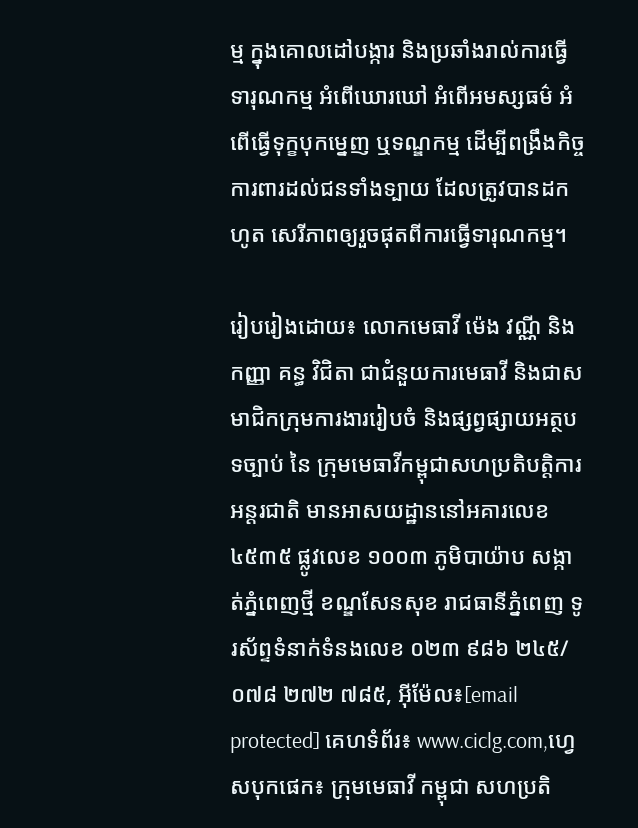ម្ម ក្នុងគោលដៅបង្ការ និងប្រឆាំងរាល់ការធ្វើទារុណកម្ម អំពើឃោរឃៅ អំពើអមស្សធម៌ អំពើធ្វើទុក្ខបុកម្នេញ ឬទណ្ឌកម្ម ដើម្បីពង្រឹងកិច្ចការពារដល់ជនទាំងទ្បាយ ដែលត្រូវបានដកហូត សេរីភាពឲ្យរួចផុតពីការធ្វើទារុណកម្ម។

រៀបរៀងដោយ៖ លោកមេធាវី ម៉េង វណ្ណី និងកញ្ញា គន្ធ វិជិតា ជាជំនួយការមេធាវី និងជាសមាជិកក្រុមការងាររៀបចំ និងផ្សព្វផ្សាយអត្ថបទច្បាប់ នៃ ក្រុមមេធាវីកម្ពុជាសហប្រតិបត្តិការអន្តរជាតិ មានអាសយដ្ឋាននៅអគារលេខ ៤៥៣៥ ផ្លូវលេខ ១០០៣ ភូមិបាយ៉ាប សង្កាត់ភ្នំពេញថ្មី ខណ្ឌសែនសុខ រាជធានីភ្នំពេញ ទូរស័ព្ទទំនាក់ទំនងលេខ ០២៣ ៩៨៦ ២៤៥/០៧៨ ២៧២ ៧៨៥, អ៊ីម៉ែល៖[email protected] គេហទំព័រ៖ www.ciclg.com,ហ្វេសបុកផេក៖ ក្រុមមេធាវី កម្ពុជា សហប្រតិ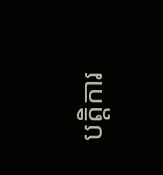បត្តិការ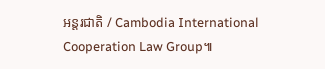អន្តរជាតិ / Cambodia International Cooperation Law Group៕